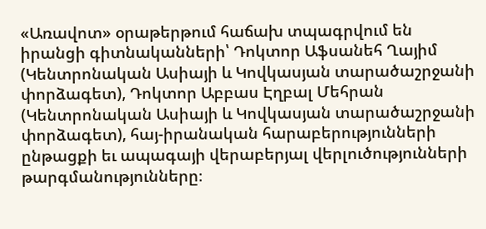«Առավոտ» օրաթերթում հաճախ տպագրվում են իրանցի գիտնականների՝ Դոկտոր Աֆսանեհ Ղայիմ (Կենտրոնական Ասիայի և Կովկասյան տարածաշրջանի փորձագետ), Դոկտոր Աբբաս Էղբալ Մեհրան (Կենտրոնական Ասիայի և Կովկասյան տարածաշրջանի փորձագետ), հայ-իրանական հարաբերությունների ընթացքի եւ ապագայի վերաբերյալ վերլուծությունների թարգմանությունները։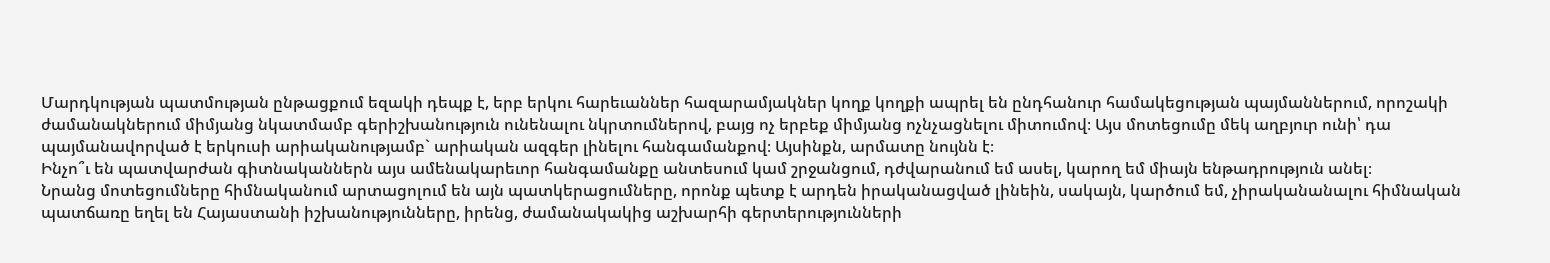Մարդկության պատմության ընթացքում եզակի դեպք է, երբ երկու հարեւաններ հազարամյակներ կողք կողքի ապրել են ընդհանուր համակեցության պայմաններում, որոշակի ժամանակներում միմյանց նկատմամբ գերիշխանություն ունենալու նկրտումներով, բայց ոչ երբեք միմյանց ոչնչացնելու միտումով։ Այս մոտեցումը մեկ աղբյուր ունի՝ դա պայմանավորված է երկուսի արիականությամբ` արիական ազգեր լինելու հանգամանքով։ Այսինքն, արմատը նույնն է։
Ինչո՞ւ են պատվարժան գիտնականներն այս ամենակարեւոր հանգամանքը անտեսում կամ շրջանցում, դժվարանում եմ ասել, կարող եմ միայն ենթադրություն անել։
Նրանց մոտեցումները հիմնականում արտացոլում են այն պատկերացումները, որոնք պետք է արդեն իրականացված լինեին, սակայն, կարծում եմ, չիրականանալու հիմնական պատճառը եղել են Հայաստանի իշխանությունները, իրենց, ժամանակակից աշխարհի գերտերությունների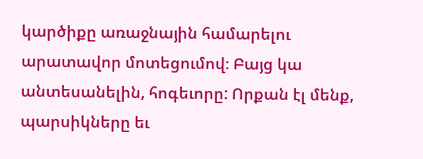կարծիքը առաջնային համարելու արատավոր մոտեցումով։ Բայց կա անտեսանելին, հոգեւորը: Որքան էլ մենք, պարսիկները եւ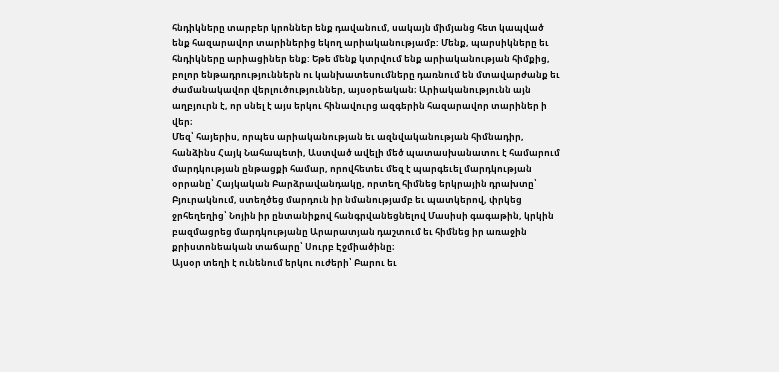հնդիկները տարբեր կրոններ ենք դավանում, սակայն միմյանց հետ կապված ենք հազարավոր տարիներից եկող արիականությամբ: Մենք, պարսիկները եւ հնդիկները արիացիներ ենք: Եթե մենք կտրվում ենք արիականության հիմքից, բոլոր ենթադրություններն ու կանխատեսումները դառնում են մտավարժանք եւ ժամանակավոր վերլուծություններ, այսօրեական։ Արիականությունն այն աղբյուրն է, որ սնել է այս երկու հինավուրց ազգերին հազարավոր տարիներ ի վեր։
Մեզ՝ հայերիս, որպես արիականության եւ ազնվականության հիմնադիր, հանձինս Հայկ Նահապետի, Աստված ավելի մեծ պատասխանատու է համարում մարդկության ընթացքի համար, որովհետեւ մեզ է պարգեւել մարդկության օրրանը՝ Հայկական Բարձրավանդակը, որտեղ հիմնեց երկրային դրախտը՝ Բյուրակնում, ստեղծեց մարդուն իր նմանությամբ եւ պատկերով, փրկեց ջրհեղեղից՝ Նոյին իր ընտանիքով հանգրվանեցնելով Մասիսի գագաթին, կրկին բազմացրեց մարդկությանը Արարատյան դաշտում եւ հիմնեց իր առաջին քրիստոնեական տաճարը՝ Սուրբ Էջմիածինը։
Այսօր տեղի է ունենում երկու ուժերի՝ Բարու եւ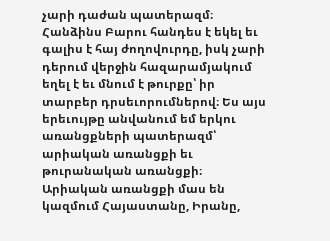չարի դաժան պատերազմ։ Հանձինս Բարու հանդես է եկել եւ գալիս է հայ ժողովուրդը, իսկ չարի դերում վերջին հազարամյակում եղել է եւ մնում է թուրքը՝ իր տարբեր դրսեւորումներով։ Ես այս երեւույթը անվանում եմ երկու առանցքների պատերազմ՝ արիական առանցքի եւ թուրանական առանցքի։
Արիական առանցքի մաս են կազմում Հայաստանը, Իրանը,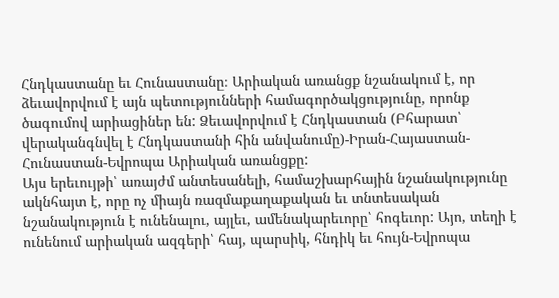Հնդկաստանը եւ Հունաստանը։ Արիական առանցք նշանակում է, որ ձեւավորվում է այն պետությունների համագործակցությունը, որոնք ծագումով արիացիներ են: Ձեւավորվում է Հնդկաստան (Բհարատ՝ վերականգնվել է Հնդկաստանի հին անվանումը)-Իրան-Հայաստան-Հունաստան-Եվրոպա Արիական առանցքը:
Այս երեւույթի՝ առայժմ անտեսանելի, համաշխարհային նշանակությունը ակնհայտ է, որը ոչ միայն ռազմաքաղաքական եւ տնտեսական նշանակություն է ունենալու, այլեւ, ամենակարեւորը՝ հոգեւոր: Այո, տեղի է ունենում արիական ազգերի՝ հայ, պարսիկ, հնդիկ եւ հույն-Եվրոպա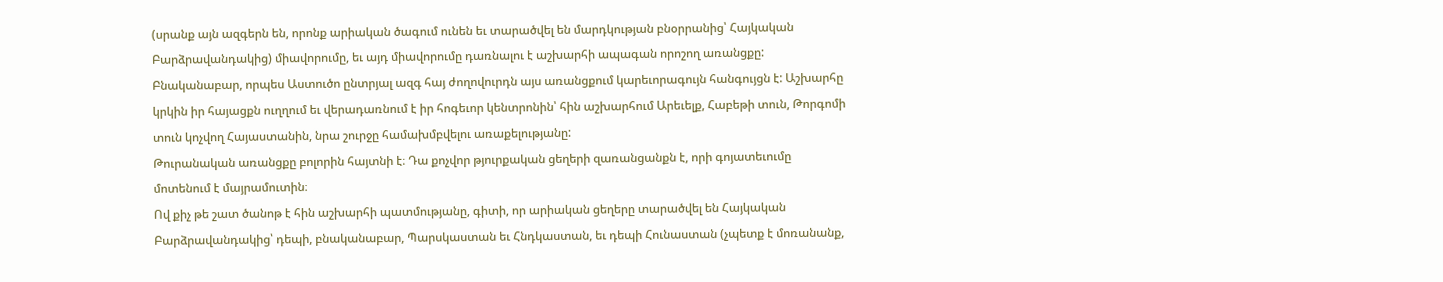(սրանք այն ազգերն են, որոնք արիական ծագում ունեն եւ տարածվել են մարդկության բնօրրանից՝ Հայկական Բարձրավանդակից) միավորումը, եւ այդ միավորումը դառնալու է աշխարհի ապագան որոշող առանցքը: Բնականաբար, որպես Աստուծո ընտրյալ ազգ հայ ժողովուրդն այս առանցքում կարեւորագույն հանգույցն է: Աշխարհը կրկին իր հայացքն ուղղում եւ վերադառնում է իր հոգեւոր կենտրոնին՝ հին աշխարհում Արեւելք, Հաբեթի տուն, Թորգոմի տուն կոչվող Հայաստանին, նրա շուրջը համախմբվելու առաքելությանը:
Թուրանական առանցքը բոլորին հայտնի է։ Դա քոչվոր թյուրքական ցեղերի զառանցանքն է, որի գոյատեւումը մոտենում է մայրամուտին։
Ով քիչ թե շատ ծանոթ է հին աշխարհի պատմությանը, գիտի, որ արիական ցեղերը տարածվել են Հայկական Բարձրավանդակից՝ դեպի, բնականաբար, Պարսկաստան եւ Հնդկաստան, եւ դեպի Հունաստան (չպետք է մոռանանք,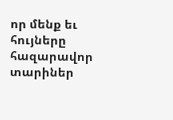որ մենք եւ հույները հազարավոր տարիներ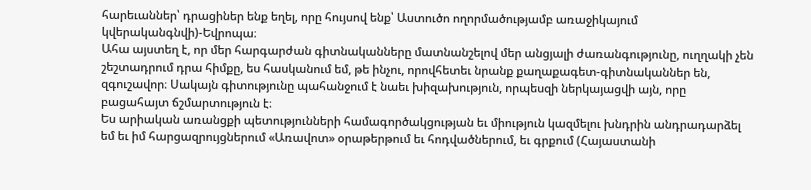հարեւաններ՝ դրացիներ ենք եղել, որը հույսով ենք՝ Աստուծո ողորմածությամբ առաջիկայում կվերականգնվի)-Եվրոպա։
Ահա այստեղ է, որ մեր հարգարժան գիտնականները մատնանշելով մեր անցյալի ժառանգությունը, ուղղակի չեն շեշտադրում դրա հիմքը, ես հասկանում եմ, թե ինչու, որովհետեւ նրանք քաղաքագետ-գիտնականներ են, զգուշավոր։ Սակայն գիտությունը պահանջում է նաեւ խիզախություն, որպեսզի ներկայացվի այն, որը բացահայտ ճշմարտություն է։
Ես արիական առանցքի պետությունների համագործակցության եւ միություն կազմելու խնդրին անդրադարձել եմ եւ իմ հարցազրույցներում «Առավոտ» օրաթերթում եւ հոդվածներում, եւ գրքում (Հայաստանի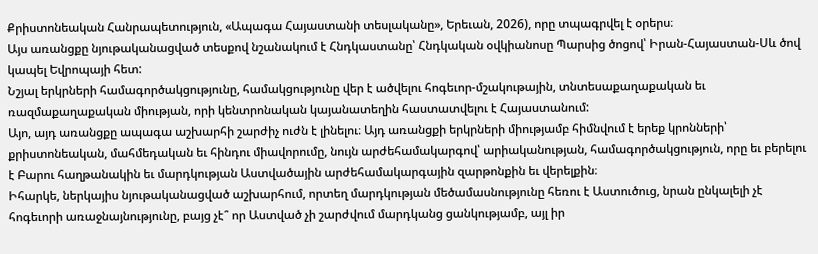Քրիստոնեական Հանրապետություն, «Ապագա Հայաստանի տեսլականը», Երեւան, 2026), որը տպագրվել է օրերս։
Այս առանցքը նյութականացված տեսքով նշանակում է Հնդկաստանը՝ Հնդկական օվկիանոսը Պարսից ծոցով՝ Իրան-Հայաստան-Սև ծով կապել Եվրոպայի հետ:
Նշյալ երկրների համագործակցությունը, համակցությունը վեր է ածվելու հոգեւոր-մշակութային, տնտեսաքաղաքական եւ ռազմաքաղաքական միության, որի կենտրոնական կայանատեղին հաստատվելու է Հայաստանում:
Այո, այդ առանցքը ապագա աշխարհի շարժիչ ուժն է լինելու։ Այդ առանցքի երկրների միությամբ հիմնվում է երեք կրոնների՝ քրիստոնեական, մահմեդական եւ հինդու միավորումը, նույն արժեհամակարգով՝ արիականության, համագործակցություն, որը եւ բերելու է Բարու հաղթանակին եւ մարդկության Աստվածային արժեհամակարգային զարթոնքին եւ վերելքին։
Իհարկե, ներկայիս նյութականացված աշխարհում, որտեղ մարդկության մեծամասնությունը հեռու է Աստուծուց, նրան ընկալելի չէ հոգեւորի առաջնայնությունը, բայց չէ՞ որ Աստված չի շարժվում մարդկանց ցանկությամբ, այլ իր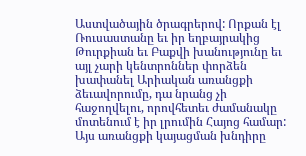Աստվածային ծրագրերով: Որքան էլ Ռուսաստանը եւ իր եղբայրակից Թուրքիան եւ Բաքվի խանությունը եւ այլ չարի կենտրոններ փորձեն խափանել Արիական առանցքի ձեւավորումը, դա նրանց չի հաջողվելու, որովհետեւ ժամանակը մոտենում է իր լրումին Հայոց համար:
Այս առանցքի կայացման խնդիրը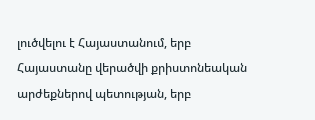լուծվելու է Հայաստանում, երբ Հայաստանը վերածվի քրիստոնեական արժեքներով պետության, երբ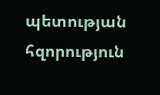պետության հզորություն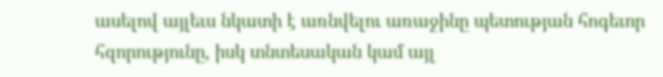ասելով այլեւս նկատի է առնվելու առաջինը պետության հոգեւոր հզորությունը, իսկ տնտեսական կամ այլ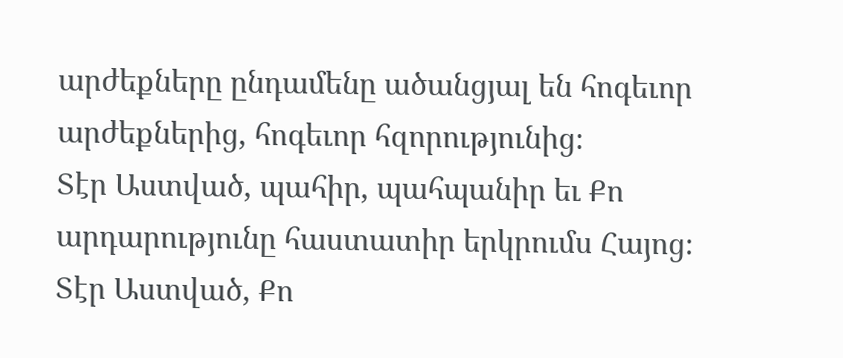արժեքները ընդամենը ածանցյալ են հոգեւոր արժեքներից, հոգեւոր հզորությունից։
Տէր Աստված, պահիր, պահպանիր եւ Քո արդարությունը հաստատիր երկրումս Հայոց։
Տէր Աստված, Քո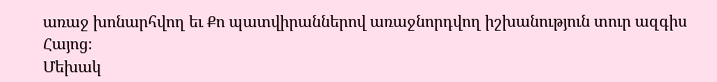առաջ խոնարհվող եւ Քո պատվիրաններով առաջնորդվող իշխանություն տուր ազգիս Հայոց։
Մեխակ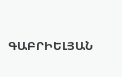ԳԱԲՐԻԵԼՅԱՆ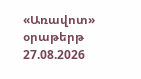«Առավոտ» օրաթերթ
27.08.2026